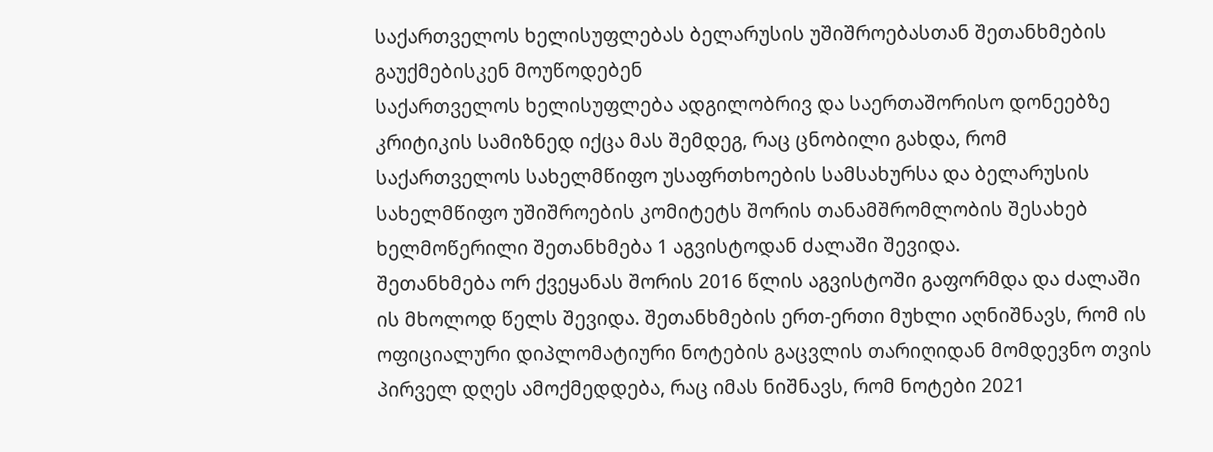საქართველოს ხელისუფლებას ბელარუსის უშიშროებასთან შეთანხმების გაუქმებისკენ მოუწოდებენ
საქართველოს ხელისუფლება ადგილობრივ და საერთაშორისო დონეებზე კრიტიკის სამიზნედ იქცა მას შემდეგ, რაც ცნობილი გახდა, რომ საქართველოს სახელმწიფო უსაფრთხოების სამსახურსა და ბელარუსის სახელმწიფო უშიშროების კომიტეტს შორის თანამშრომლობის შესახებ ხელმოწერილი შეთანხმება 1 აგვისტოდან ძალაში შევიდა.
შეთანხმება ორ ქვეყანას შორის 2016 წლის აგვისტოში გაფორმდა და ძალაში ის მხოლოდ წელს შევიდა. შეთანხმების ერთ-ერთი მუხლი აღნიშნავს, რომ ის ოფიციალური დიპლომატიური ნოტების გაცვლის თარიღიდან მომდევნო თვის პირველ დღეს ამოქმედდება, რაც იმას ნიშნავს, რომ ნოტები 2021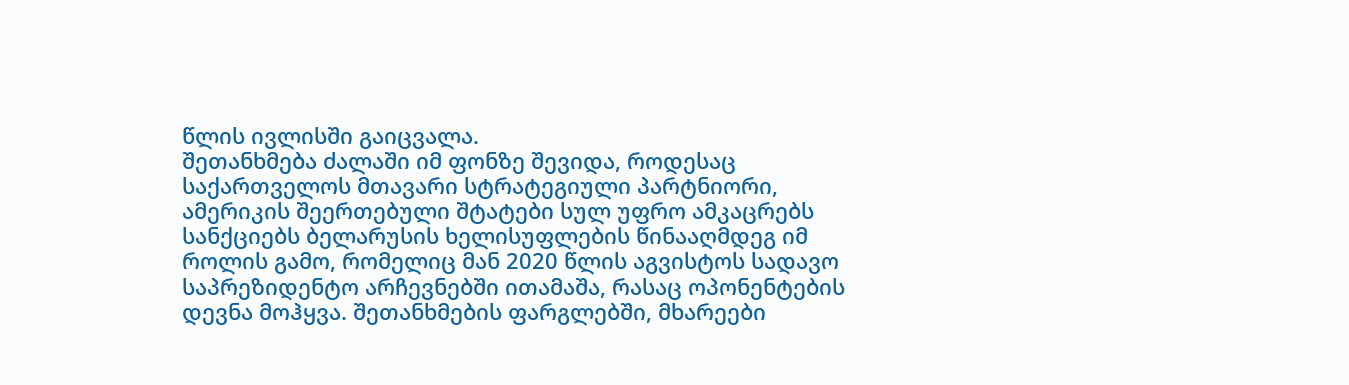წლის ივლისში გაიცვალა.
შეთანხმება ძალაში იმ ფონზე შევიდა, როდესაც საქართველოს მთავარი სტრატეგიული პარტნიორი, ამერიკის შეერთებული შტატები სულ უფრო ამკაცრებს სანქციებს ბელარუსის ხელისუფლების წინააღმდეგ იმ როლის გამო, რომელიც მან 2020 წლის აგვისტოს სადავო საპრეზიდენტო არჩევნებში ითამაშა, რასაც ოპონენტების დევნა მოჰყვა. შეთანხმების ფარგლებში, მხარეები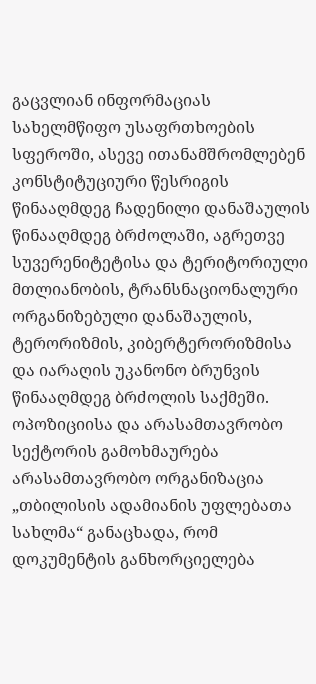გაცვლიან ინფორმაციას სახელმწიფო უსაფრთხოების სფეროში, ასევე ითანამშრომლებენ კონსტიტუციური წესრიგის წინააღმდეგ ჩადენილი დანაშაულის წინააღმდეგ ბრძოლაში, აგრეთვე სუვერენიტეტისა და ტერიტორიული მთლიანობის, ტრანსნაციონალური ორგანიზებული დანაშაულის, ტერორიზმის, კიბერტერორიზმისა და იარაღის უკანონო ბრუნვის წინააღმდეგ ბრძოლის საქმეში.
ოპოზიციისა და არასამთავრობო სექტორის გამოხმაურება
არასამთავრობო ორგანიზაცია „თბილისის ადამიანის უფლებათა სახლმა“ განაცხადა, რომ დოკუმენტის განხორციელება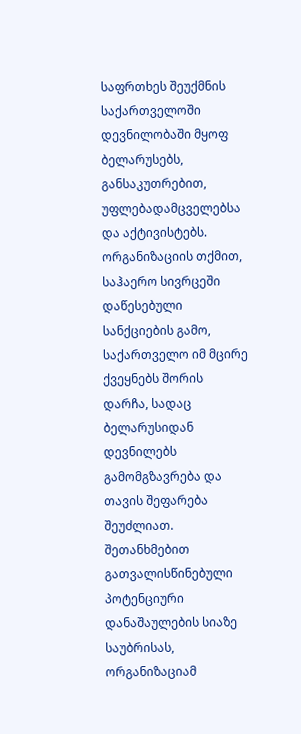საფრთხეს შეუქმნის საქართველოში დევნილობაში მყოფ ბელარუსებს, განსაკუთრებით, უფლებადამცველებსა და აქტივისტებს. ორგანიზაციის თქმით, საჰაერო სივრცეში დაწესებული სანქციების გამო, საქართველო იმ მცირე ქვეყნებს შორის დარჩა, სადაც ბელარუსიდან დევნილებს გამომგზავრება და თავის შეფარება შეუძლიათ.
შეთანხმებით გათვალისწინებული პოტენციური დანაშაულების სიაზე საუბრისას, ორგანიზაციამ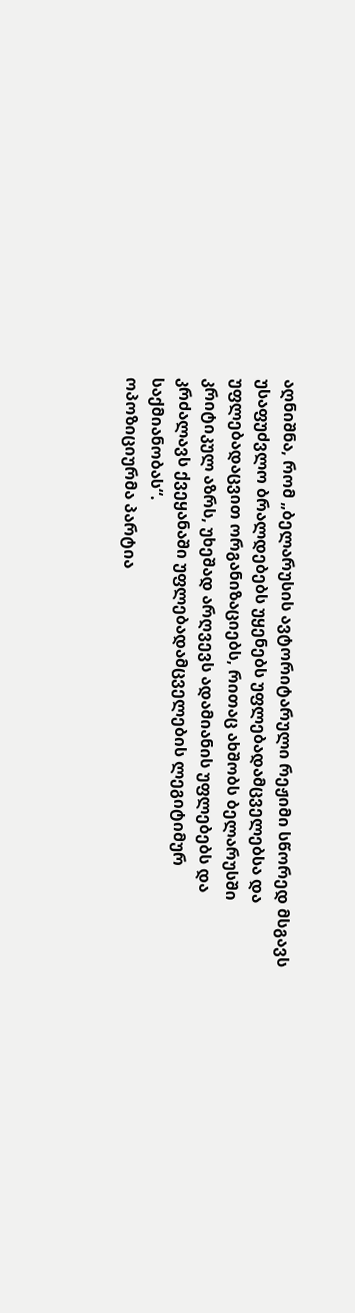აღნიშნა, რომ „ბელარუსის ავტორიტარული რეჟიმი სწორედ მსგავს უსაფუძვლო ბრალდებებს უყენებს უფლებადამცველებსა და უფლებადაცვით ორგანიზაციებს, რითაც ახშობს ბელარუსში კრიტიკულ აზრს, უხეშად არღვევს ადამიანის უფლებებს და კრძალავს ქვეყანაში უფლებადამცველების ლეგიტიმურ საქმიანობას“.
ოპოზიციურმა პარტია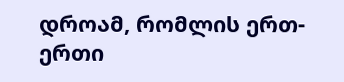დროამ, რომლის ერთ-ერთი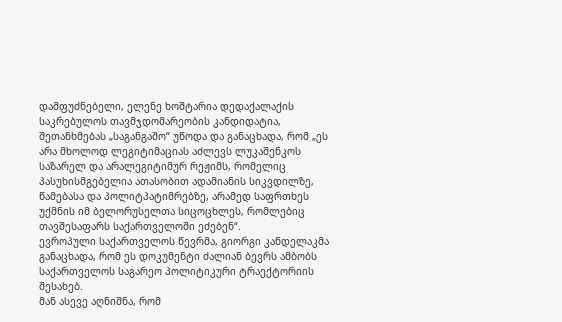დამფუძნებელი, ელენე ხოშტარია დედაქალაქის საკრებულოს თავმჯდომარეობის კანდიდატია, შეთანხმებას „საგანგაშო“ უწოდა და განაცხადა, რომ „ეს არა მხოლოდ ლეგიტიმაციას აძლევს ლუკაშენკოს საზარელ და არალეგიტიმურ რეჟიმს, რომელიც პასუხისმგებელია ათასობით ადამიანის სიკვდილზე, წამებასა და პოლიტპატიმრებზე, არამედ საფრთხეს უქმნის იმ ბელორუსელთა სიცოცხლეს, რომლებიც თავშესაფარს საქართველოში ეძებენ“.
ევროპული საქართველოს წევრმა, გიორგი კანდელაკმა განაცხადა, რომ ეს დოკუმენტი ძალიან ბევრს ამბობს საქართველოს საგარეო პოლიტიკური ტრაექტორიის შესახებ.
მან ასევე აღნიშნა, რომ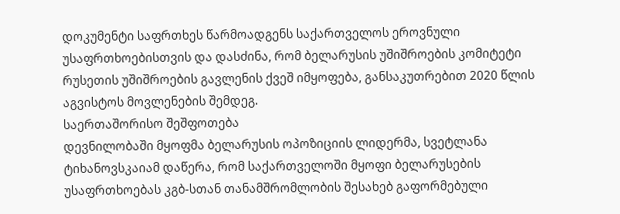დოკუმენტი საფრთხეს წარმოადგენს საქართველოს ეროვნული უსაფრთხოებისთვის და დასძინა, რომ ბელარუსის უშიშროების კომიტეტი რუსეთის უშიშროების გავლენის ქვეშ იმყოფება, განსაკუთრებით 2020 წლის აგვისტოს მოვლენების შემდეგ.
საერთაშორისო შეშფოთება
დევნილობაში მყოფმა ბელარუსის ოპოზიციის ლიდერმა, სვეტლანა ტიხანოვსკაიამ დაწერა, რომ საქართველოში მყოფი ბელარუსების უსაფრთხოებას კგბ-სთან თანამშრომლობის შესახებ გაფორმებული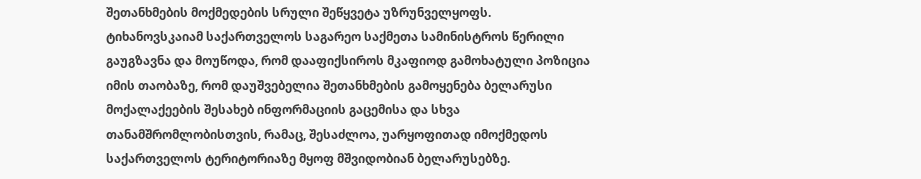შეთანხმების მოქმედების სრული შეწყვეტა უზრუნველყოფს.
ტიხანოვსკაიამ საქართველოს საგარეო საქმეთა სამინისტროს წერილი გაუგზავნა და მოუწოდა, რომ დააფიქსიროს მკაფიოდ გამოხატული პოზიცია იმის თაობაზე, რომ დაუშვებელია შეთანხმების გამოყენება ბელარუსი მოქალაქეების შესახებ ინფორმაციის გაცემისა და სხვა თანამშრომლობისთვის, რამაც, შესაძლოა, უარყოფითად იმოქმედოს საქართველოს ტერიტორიაზე მყოფ მშვიდობიან ბელარუსებზე.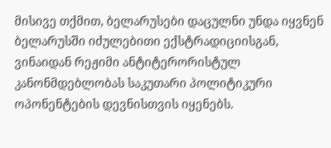მისივე თქმით, ბელარუსები დაცულნი უნდა იყვნენ ბელარუსში იძულებითი ექსტრადიციისგან, ვინაიდან რეჟიმი ანტიტერორისტულ კანონმდებლობას საკუთარი პოლიტიკური ოპონენტების დევნისთვის იყენებს.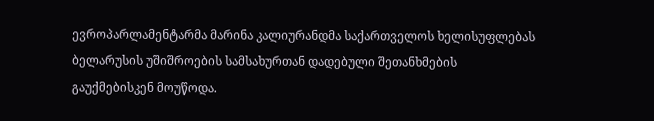ევროპარლამენტარმა მარინა კალიურანდმა საქართველოს ხელისუფლებას ბელარუსის უშიშროების სამსახურთან დადებული შეთანხმების გაუქმებისკენ მოუწოდა.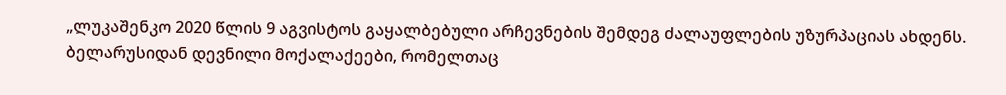„ლუკაშენკო 2020 წლის 9 აგვისტოს გაყალბებული არჩევნების შემდეგ ძალაუფლების უზურპაციას ახდენს. ბელარუსიდან დევნილი მოქალაქეები, რომელთაც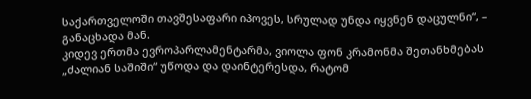საქართველოში თავშესაფარი იპოვეს, სრულად უნდა იყვნენ დაცულნი“, – განაცხადა მან.
კიდევ ერთმა ევროპარლამენტარმა, ვიოლა ფონ კრამონმა შეთანხმებას „ძალიან საშიში“ უწოდა და დაინტერესდა, რატომ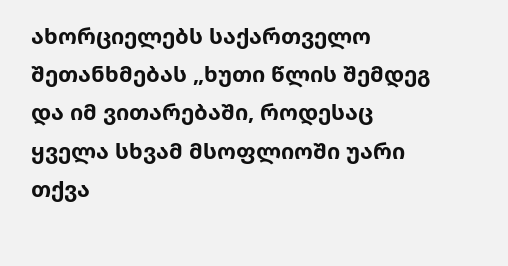ახორციელებს საქართველო შეთანხმებას „ხუთი წლის შემდეგ და იმ ვითარებაში, როდესაც ყველა სხვამ მსოფლიოში უარი თქვა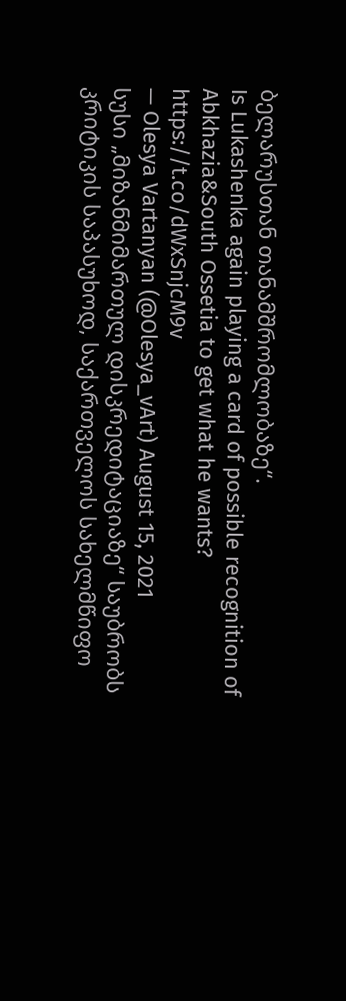ბელარუსთან თანამშრომლობაზე“.
Is Lukashenka again playing a card of possible recognition of Abkhazia&South Ossetia to get what he wants? https://t.co/dWxSnjcM9v
— Olesya Vartanyan (@Olesya_vArt) August 15, 2021
სუსი „მიზანმიმართულ დისკრედიტაციაზე“ საუბრობს
კრიტიკის საპასუხოდ, საქართველოს სახელმწიფო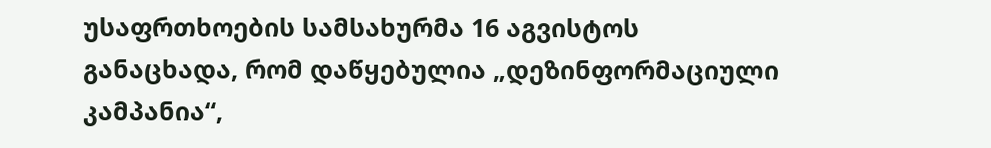უსაფრთხოების სამსახურმა 16 აგვისტოს განაცხადა, რომ დაწყებულია „დეზინფორმაციული კამპანია“,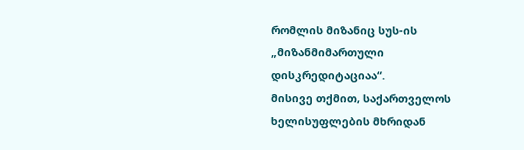რომლის მიზანიც სუს-ის „მიზანმიმართული დისკრედიტაციაა“.
მისივე თქმით, საქართველოს ხელისუფლების მხრიდან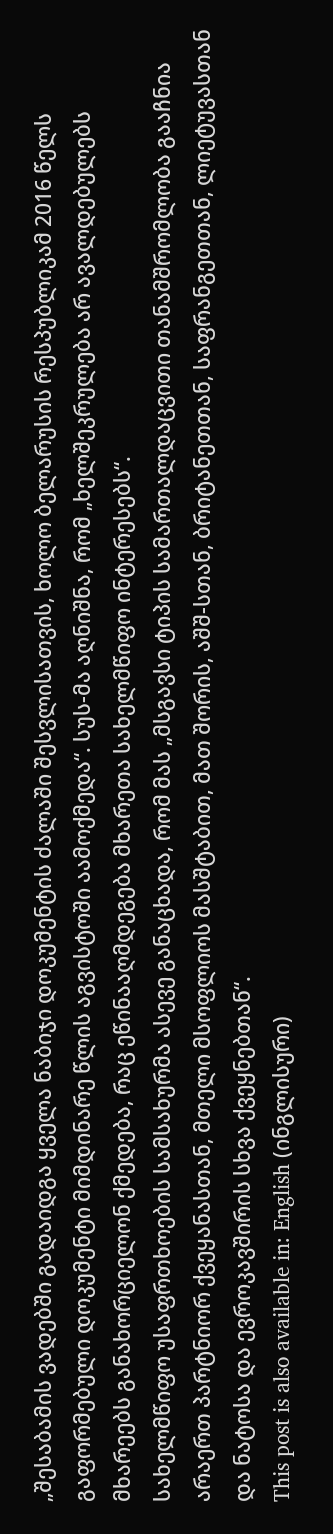„შესაბამის ვადებში გადაიდგა ყველა ნაბიჯი დოკუმენტის ძალაში შესვლისათვის, ხოლო ბელარუსის რესპუბლიკამ 2016 წელს გაფორმებული დოკუმენტი მიმდინარე წლის აგვისტოში აამოქმედა“. სუს-მა აღნიშნა, რომ „ხელშეკრულება არ ავალდებულებს მხარეებს განახორციელონ ქმედება, რაც ეწინააღმდეგება მხარეთა სახელმწიფო ინტერესებს“.
სახელმწიფო უსაფრთხოების სამსახურმა ასევე განაცხადა, რომ მას „მსგავსი ტიპის სამართალდაცვითი თანამშრომლობა გააჩნია არაერთ პარტნიორ ქვეყანასთან, მთელი მსოფლიოს მასშტაბით, მათ შორის, აშშ-სთან, ბრიტანეთთან, საფრანგეთთან, ლიეტუვასთან და ნატოსა და ევროკავშირის სხვა ქვეყნებთან“.
This post is also available in: English (ინგლისური)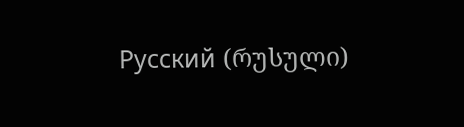Русский (რუსული)